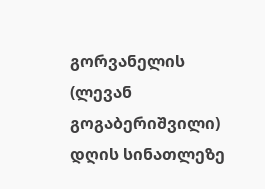გორვანელის (ლევან გოგაბერიშვილი) დღის სინათლეზე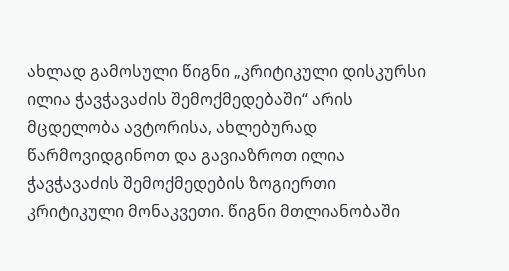ახლად გამოსული წიგნი „კრიტიკული დისკურსი ილია ჭავჭავაძის შემოქმედებაში“ არის მცდელობა ავტორისა, ახლებურად წარმოვიდგინოთ და გავიაზროთ ილია ჭავჭავაძის შემოქმედების ზოგიერთი კრიტიკული მონაკვეთი. წიგნი მთლიანობაში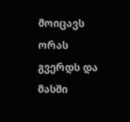მოიცავს ორას გვერდს და მასში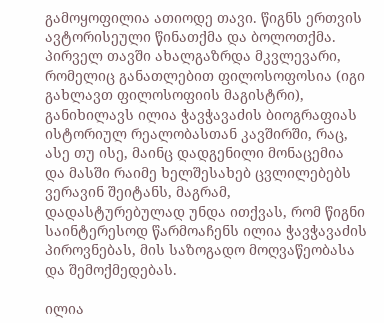გამოყოფილია ათიოდე თავი. წიგნს ერთვის ავტორისეული წინათქმა და ბოლოთქმა. პირველ თავში ახალგაზრდა მკვლევარი, რომელიც განათლებით ფილოსოფოსია (იგი გახლავთ ფილოსოფიის მაგისტრი), განიხილავს ილია ჭავჭავაძის ბიოგრაფიას ისტორიულ რეალობასთან კავშირში, რაც, ასე თუ ისე, მაინც დადგენილი მონაცემია და მასში რაიმე ხელშესახებ ცვლილებებს ვერავინ შეიტანს, მაგრამ, დადასტურებულად უნდა ითქვას, რომ წიგნი საინტერესოდ წარმოაჩენს ილია ჭავჭავაძის პიროვნებას, მის საზოგადო მოღვაწეობასა და შემოქმედებას.

ილია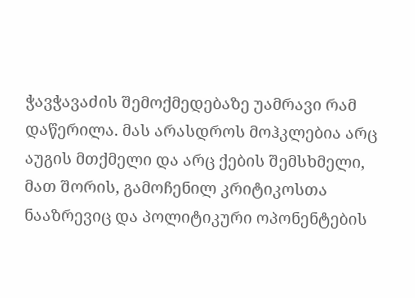ჭავჭავაძის შემოქმედებაზე უამრავი რამ დაწერილა. მას არასდროს მოჰკლებია არც აუგის მთქმელი და არც ქების შემსხმელი, მათ შორის, გამოჩენილ კრიტიკოსთა ნააზრევიც და პოლიტიკური ოპონენტების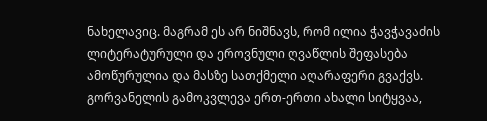ნახელავიც. მაგრამ ეს არ ნიშნავს, რომ ილია ჭავჭავაძის ლიტერატურული და ეროვნული ღვაწლის შეფასება ამოწურულია და მასზე სათქმელი აღარაფერი გვაქვს. გორვანელის გამოკვლევა ერთ-ერთი ახალი სიტყვაა,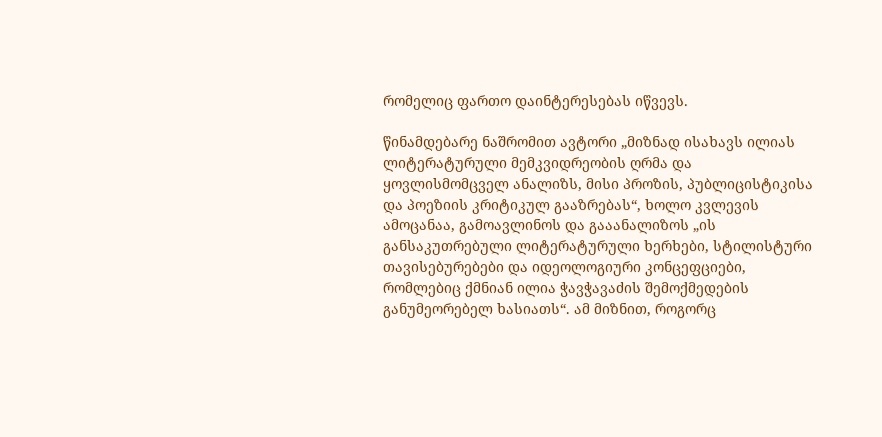რომელიც ფართო დაინტერესებას იწვევს.

წინამდებარე ნაშრომით ავტორი „მიზნად ისახავს ილიას ლიტერატურული მემკვიდრეობის ღრმა და ყოვლისმომცველ ანალიზს, მისი პროზის, პუბლიცისტიკისა და პოეზიის კრიტიკულ გააზრებას“, ხოლო კვლევის ამოცანაა, გამოავლინოს და გააანალიზოს „ის განსაკუთრებული ლიტერატურული ხერხები, სტილისტური თავისებურებები და იდეოლოგიური კონცეფციები, რომლებიც ქმნიან ილია ჭავჭავაძის შემოქმედების განუმეორებელ ხასიათს“. ამ მიზნით, როგორც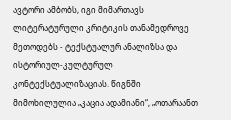ავტორი ამბობს, იგი მიმართავს ლიტერატურული კრიტიკის თანამედროვე მეთოდებს - ტექსტუალურ ანალიზსა და ისტორიულ-კულტურულ კონტექსტუალიზაციას. წიგნში მიმოხილულია „კაცია ადამიანი“, „ოთარაანთ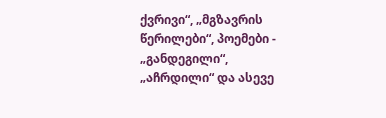ქვრივი“, „მგზავრის წერილები“, პოემები - „განდეგილი“, „აჩრდილი“ და ასევე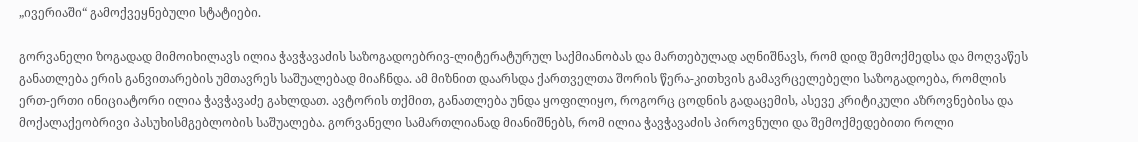„ივერიაში“ გამოქვეყნებული სტატიები.

გორვანელი ზოგადად მიმოიხილავს ილია ჭავჭავაძის საზოგადოებრივ-ლიტერატურულ საქმიანობას და მართებულად აღნიშნავს, რომ დიდ შემოქმედსა და მოღვაწეს განათლება ერის განვითარების უმთავრეს საშუალებად მიაჩნდა. ამ მიზნით დაარსდა ქართველთა შორის წერა-კითხვის გამავრცელებელი საზოგადოება, რომლის ერთ-ერთი ინიციატორი ილია ჭავჭავაძე გახლდათ. ავტორის თქმით, განათლება უნდა ყოფილიყო, როგორც ცოდნის გადაცემის, ასევე კრიტიკული აზროვნებისა და მოქალაქეობრივი პასუხისმგებლობის საშუალება. გორვანელი სამართლიანად მიანიშნებს, რომ ილია ჭავჭავაძის პიროვნული და შემოქმედებითი როლი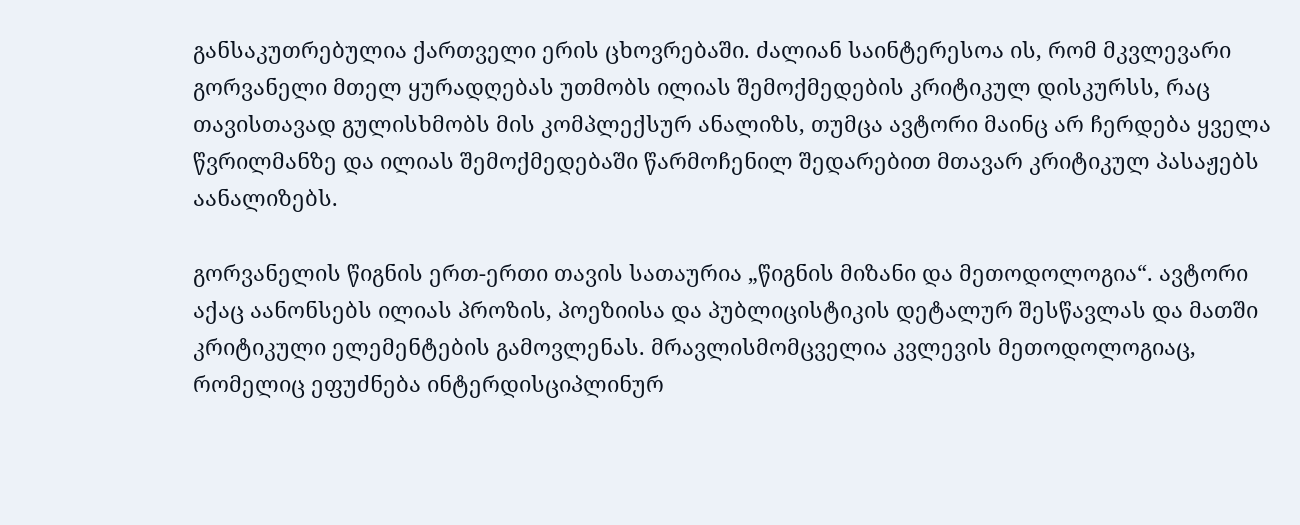განსაკუთრებულია ქართველი ერის ცხოვრებაში. ძალიან საინტერესოა ის, რომ მკვლევარი გორვანელი მთელ ყურადღებას უთმობს ილიას შემოქმედების კრიტიკულ დისკურსს, რაც თავისთავად გულისხმობს მის კომპლექსურ ანალიზს, თუმცა ავტორი მაინც არ ჩერდება ყველა წვრილმანზე და ილიას შემოქმედებაში წარმოჩენილ შედარებით მთავარ კრიტიკულ პასაჟებს აანალიზებს.

გორვანელის წიგნის ერთ-ერთი თავის სათაურია „წიგნის მიზანი და მეთოდოლოგია“. ავტორი აქაც აანონსებს ილიას პროზის, პოეზიისა და პუბლიცისტიკის დეტალურ შესწავლას და მათში კრიტიკული ელემენტების გამოვლენას. მრავლისმომცველია კვლევის მეთოდოლოგიაც, რომელიც ეფუძნება ინტერდისციპლინურ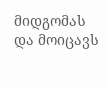მიდგომას და მოიცავს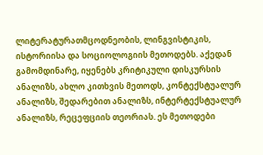ლიტერატურათმცოდნეობის, ლინგვისტიკის, ისტორიისა და სოციოლოგიის მეთოდებს. აქედან გამომდინარე, იყენებს კრიტიკული დისკურსის ანალიზს, ახლო კითხვის მეთოდს, კონტექსტუალურ ანალიზს, შედარებით ანალიზს, ინტერტექსტუალურ ანალიზს, რეცეფციის თეორიას. ეს მეთოდები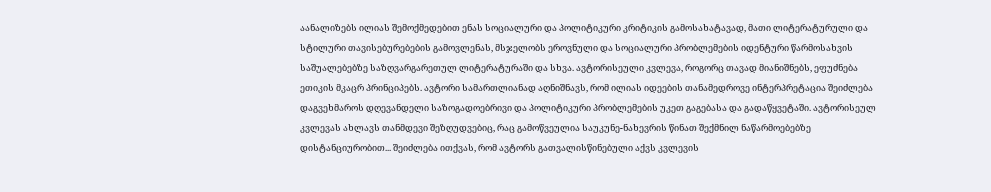აანალიზებს ილიას შემოქმედებით ენას სოციალური და პოლიტიკური კრიტიკის გამოსახატავად, მათი ლიტერატურული და სტილური თავისებურებების გამოვლენას, მსჯელობს ეროვნული და სოციალური პრობლემების იდენტური წარმოსახვის საშუალებებზე საზღვარგარეთულ ლიტერატურაში და სხვა. ავტორისეული კვლევა, როგორც თავად მიანიშნებს, ეფუძნება ეთიკის მკაცრ პრინციპებს. ავტორი სამართლიანად აღნიშნავს, რომ ილიას იდეების თანამედროვე ინტერპრეტაცია შეიძლება დაგვეხმაროს დღევანდელი საზოგადოებრივი და პოლიტიკური პრობლემების უკეთ გაგებასა და გადაწყვეტაში. ავტორისეულ კვლევას ახლავს თანმდევი შეზღუდვებიც, რაც გამოწვეულია საუკუნე-ნახევრის წინათ შექმნილ ნაწარმოებებზე დისტანციურობით... შეიძლება ითქვას, რომ ავტორს გათვალისწინებული აქვს კვლევის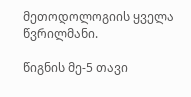მეთოდოლოგიის ყველა წვრილმანი.

წიგნის მე-5 თავი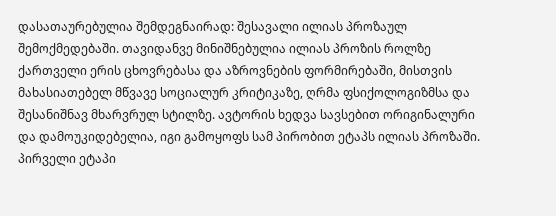დასათაურებულია შემდეგნაირად: შესავალი ილიას პროზაულ შემოქმედებაში. თავიდანვე მინიშნებულია ილიას პროზის როლზე ქართველი ერის ცხოვრებასა და აზროვნების ფორმირებაში, მისთვის მახასიათებელ მწვავე სოციალურ კრიტიკაზე, ღრმა ფსიქოლოგიზმსა და შესანიშნავ მხარვრულ სტილზე. ავტორის ხედვა სავსებით ორიგინალური და დამოუკიდებელია, იგი გამოყოფს სამ პირობით ეტაპს ილიას პროზაში. პირველი ეტაპი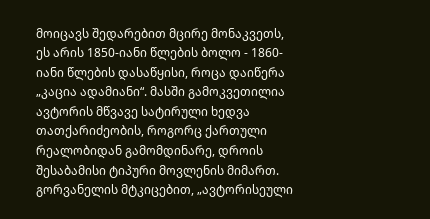მოიცავს შედარებით მცირე მონაკვეთს, ეს არის 1850-იანი წლების ბოლო - 1860-იანი წლების დასაწყისი, როცა დაიწერა „კაცია ადამიანი“. მასში გამოკვეთილია ავტორის მწვავე სატირული ხედვა თათქარიძეობის, როგორც ქართული რეალობიდან გამომდინარე, დროის შესაბამისი ტიპური მოვლენის მიმართ. გორვანელის მტკიცებით, „ავტორისეული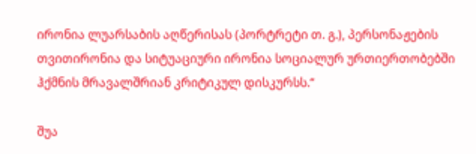ირონია ლუარსაბის აღწერისას (პორტრეტი თ. გ.), პერსონაჟების თვითირონია და სიტუაციური ირონია სოციალურ ურთიერთობებში ჰქმნის მრავალშრიან კრიტიკულ დისკურსს.“

შუა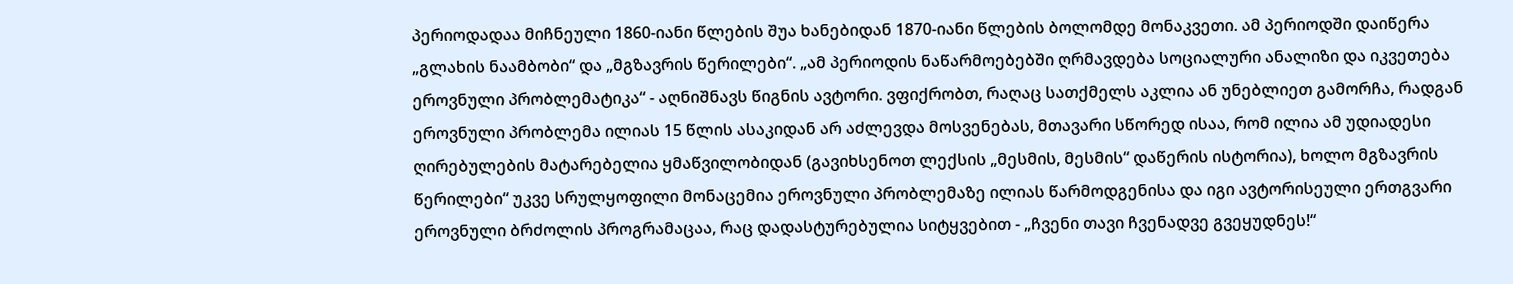პერიოდადაა მიჩნეული 1860-იანი წლების შუა ხანებიდან 1870-იანი წლების ბოლომდე მონაკვეთი. ამ პერიოდში დაიწერა „გლახის ნაამბობი“ და „მგზავრის წერილები“. „ამ პერიოდის ნაწარმოებებში ღრმავდება სოციალური ანალიზი და იკვეთება ეროვნული პრობლემატიკა“ - აღნიშნავს წიგნის ავტორი. ვფიქრობთ, რაღაც სათქმელს აკლია ან უნებლიეთ გამორჩა, რადგან ეროვნული პრობლემა ილიას 15 წლის ასაკიდან არ აძლევდა მოსვენებას, მთავარი სწორედ ისაა, რომ ილია ამ უდიადესი ღირებულების მატარებელია ყმაწვილობიდან (გავიხსენოთ ლექსის „მესმის, მესმის“ დაწერის ისტორია), ხოლო მგზავრის წერილები“ უკვე სრულყოფილი მონაცემია ეროვნული პრობლემაზე ილიას წარმოდგენისა და იგი ავტორისეული ერთგვარი ეროვნული ბრძოლის პროგრამაცაა, რაც დადასტურებულია სიტყვებით - „ჩვენი თავი ჩვენადვე გვეყუდნეს!“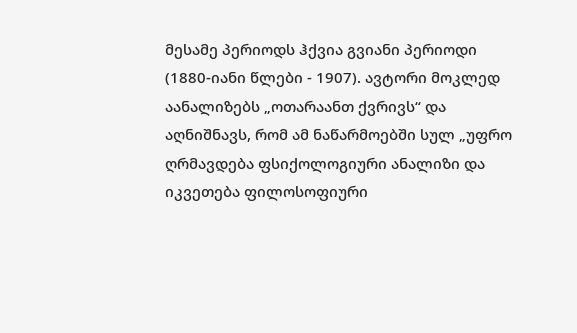მესამე პერიოდს ჰქვია გვიანი პერიოდი (1880-იანი წლები - 1907). ავტორი მოკლედ აანალიზებს „ოთარაანთ ქვრივს“ და აღნიშნავს, რომ ამ ნაწარმოებში სულ „უფრო ღრმავდება ფსიქოლოგიური ანალიზი და იკვეთება ფილოსოფიური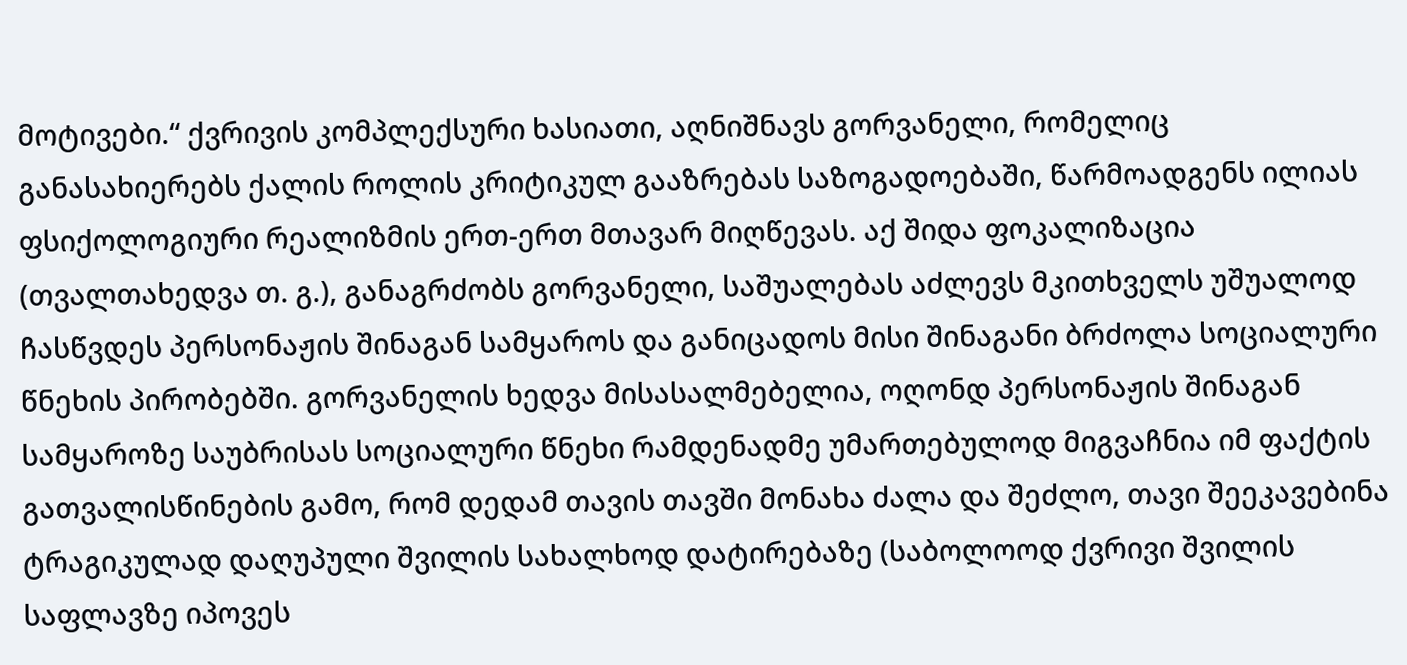მოტივები.“ ქვრივის კომპლექსური ხასიათი, აღნიშნავს გორვანელი, რომელიც განასახიერებს ქალის როლის კრიტიკულ გააზრებას საზოგადოებაში, წარმოადგენს ილიას ფსიქოლოგიური რეალიზმის ერთ-ერთ მთავარ მიღწევას. აქ შიდა ფოკალიზაცია (თვალთახედვა თ. გ.), განაგრძობს გორვანელი, საშუალებას აძლევს მკითხველს უშუალოდ ჩასწვდეს პერსონაჟის შინაგან სამყაროს და განიცადოს მისი შინაგანი ბრძოლა სოციალური წნეხის პირობებში. გორვანელის ხედვა მისასალმებელია, ოღონდ პერსონაჟის შინაგან სამყაროზე საუბრისას სოციალური წნეხი რამდენადმე უმართებულოდ მიგვაჩნია იმ ფაქტის გათვალისწინების გამო, რომ დედამ თავის თავში მონახა ძალა და შეძლო, თავი შეეკავებინა ტრაგიკულად დაღუპული შვილის სახალხოდ დატირებაზე (საბოლოოდ ქვრივი შვილის საფლავზე იპოვეს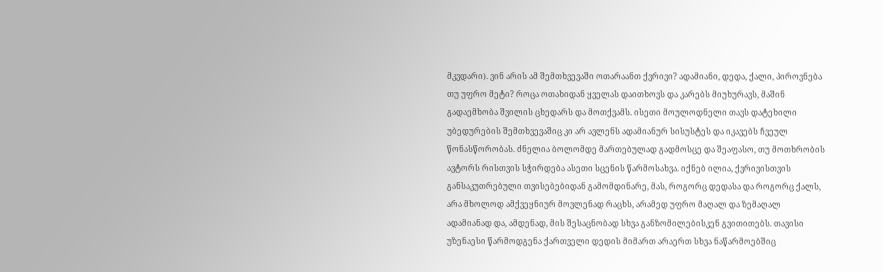მკვდარი). ვინ არის ამ შემთხვევაში ოთარაანთ ქვრივი? ადამიანი, დედა, ქალი, პიროვნება თუ უფრო მეტი? როცა ოთახიდან ყველას დაითხოვს და კარებს მიუხურავს, მაშინ გადაემხობა შვილის ცხედარს და მოთქვამს. ისეთი მოულოდნელი თავს დატეხილი უბედურების შემთხვევაშიც კი არ ავლენს ადამიანურ სისუსტეს და იკავებს ჩვეულ წონასწორობას. ძნელია ბოლომდე მართებულად გადმოსცე და შეაფასო, თუ მოთხრობის ავტორს რისთვის სჭირდება ასეთი სცენის წარმოსახვა. იქნებ ილია, ქვრივისთვის განსაკუთრებული თვისებებიდან გამომდინარე, მას, როგორც დედასა და როგორც ქალს, არა მხოლოდ ამქვეყნიურ მოვლენად რაცხს, არამედ უფრო მაღალ და ზემაღალ ადამიანად და, ამდენად, მის შესაცნობად სხვა განზომილებისკენ გვითითებს. თავისი უზენაესი წარმოდგენა ქართველი დედის მიმართ არაერთ სხვა ნაწარმოებშიც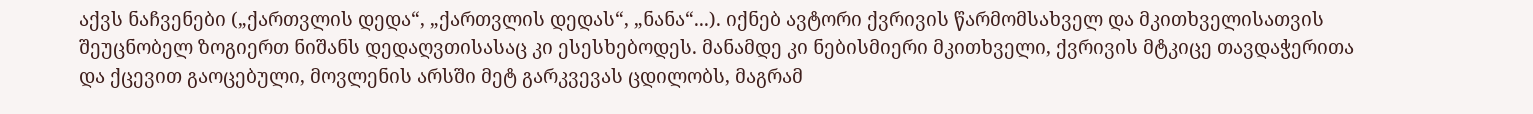აქვს ნაჩვენები („ქართვლის დედა“, „ქართვლის დედას“, „ნანა“...). იქნებ ავტორი ქვრივის წარმომსახველ და მკითხველისათვის შეუცნობელ ზოგიერთ ნიშანს დედაღვთისასაც კი ესესხებოდეს. მანამდე კი ნებისმიერი მკითხველი, ქვრივის მტკიცე თავდაჭერითა და ქცევით გაოცებული, მოვლენის არსში მეტ გარკვევას ცდილობს, მაგრამ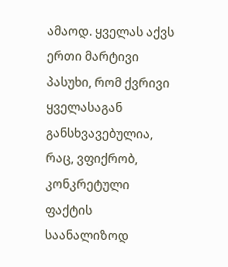ამაოდ. ყველას აქვს ერთი მარტივი პასუხი, რომ ქვრივი ყველასაგან განსხვავებულია, რაც, ვფიქრობ, კონკრეტული ფაქტის საანალიზოდ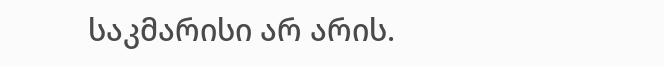საკმარისი არ არის.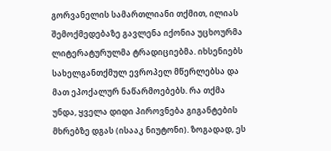გორვანელის სამართლიანი თქმით, ილიას შემოქმედებაზე გავლენა იქონია უცხოურმა ლიტერატურულმა ტრადიციებმა. იხსენიებს სახელგანთქმულ ევროპელ მწერლებსა და მათ ეპოქალურ ნაწარმოებებს. რა თქმა უნდა, ყველა დიდი პიროვნება გიგანტების მხრებზე დგას (ისააკ ნიუტონი). ზოგადად, ეს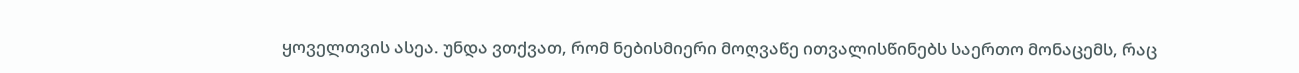ყოველთვის ასეა. უნდა ვთქვათ, რომ ნებისმიერი მოღვაწე ითვალისწინებს საერთო მონაცემს, რაც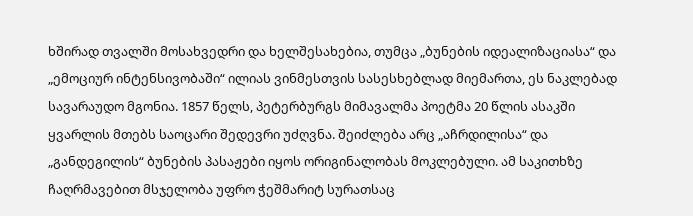ხშირად თვალში მოსახვედრი და ხელშესახებია, თუმცა „ბუნების იდეალიზაციასა“ და „ემოციურ ინტენსივობაში“ ილიას ვინმესთვის სასესხებლად მიემართა, ეს ნაკლებად სავარაუდო მგონია. 1857 წელს, პეტერბურგს მიმავალმა პოეტმა 20 წლის ასაკში ყვარლის მთებს საოცარი შედევრი უძღვნა. შეიძლება არც „აჩრდილისა“ და „განდეგილის“ ბუნების პასაჟები იყოს ორიგინალობას მოკლებული. ამ საკითხზე ჩაღრმავებით მსჯელობა უფრო ჭეშმარიტ სურათსაც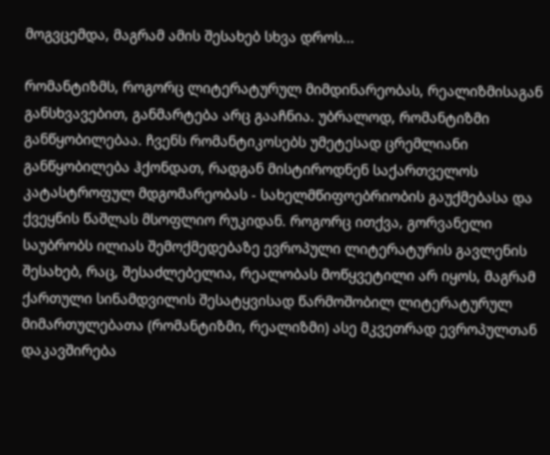მოგვცემდა, მაგრამ ამის შესახებ სხვა დროს...

რომანტიზმს, როგორც ლიტერატურულ მიმდინარეობას, რეალიზმისაგან განსხვავებით, განმარტება არც გააჩნია. უბრალოდ, რომანტიზმი განწყობილებაა. ჩვენს რომანტიკოსებს უმეტესად ცრემლიანი განწყობილება ჰქონდათ, რადგან მისტიროდნენ საქართველოს კატასტროფულ მდგომარეობას - სახელმწიფოებრიობის გაუქმებასა და ქვეყნის წაშლას მსოფლიო რუკიდან. როგორც ითქვა, გორვანელი საუბრობს ილიას შემოქმედებაზე ევროპული ლიტერატურის გავლენის შესახებ, რაც, შესაძლებელია, რეალობას მოწყვეტილი არ იყოს, მაგრამ ქართული სინამდვილის შესატყვისად წარმოშობილ ლიტერატურულ მიმართულებათა (რომანტიზმი, რეალიზმი) ასე მკვეთრად ევროპულთან დაკავშირება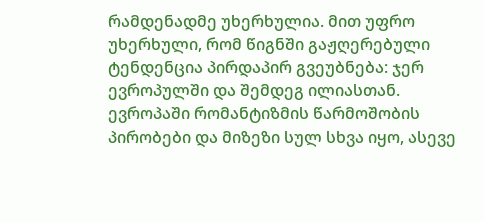რამდენადმე უხერხულია. მით უფრო უხერხული, რომ წიგნში გაჟღერებული ტენდენცია პირდაპირ გვეუბნება: ჯერ ევროპულში და შემდეგ ილიასთან. ევროპაში რომანტიზმის წარმოშობის პირობები და მიზეზი სულ სხვა იყო, ასევე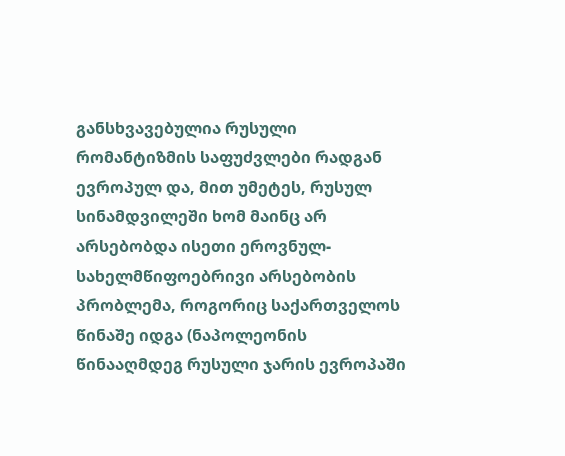განსხვავებულია რუსული რომანტიზმის საფუძვლები რადგან ევროპულ და, მით უმეტეს, რუსულ სინამდვილეში ხომ მაინც არ არსებობდა ისეთი ეროვნულ-სახელმწიფოებრივი არსებობის პრობლემა, როგორიც საქართველოს წინაშე იდგა (ნაპოლეონის წინააღმდეგ რუსული ჯარის ევროპაში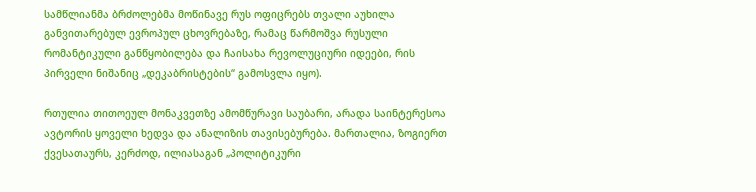სამწლიანმა ბრძოლებმა მოწინავე რუს ოფიცრებს თვალი აუხილა განვითარებულ ევროპულ ცხოვრებაზე, რამაც წარმოშვა რუსული რომანტიკული განწყობილება და ჩაისახა რევოლუციური იდეები, რის პირველი ნიშანიც „დეკაბრისტების“ გამოსვლა იყო).

რთულია თითოეულ მონაკვეთზე ამომწურავი საუბარი, არადა საინტერესოა ავტორის ყოველი ხედვა და ანალიზის თავისებურება. მართალია, ზოგიერთ ქვესათაურს, კერძოდ, ილიასაგან „პოლიტიკური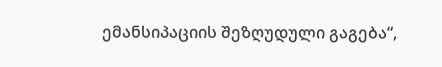ემანსიპაციის შეზღუდული გაგება“,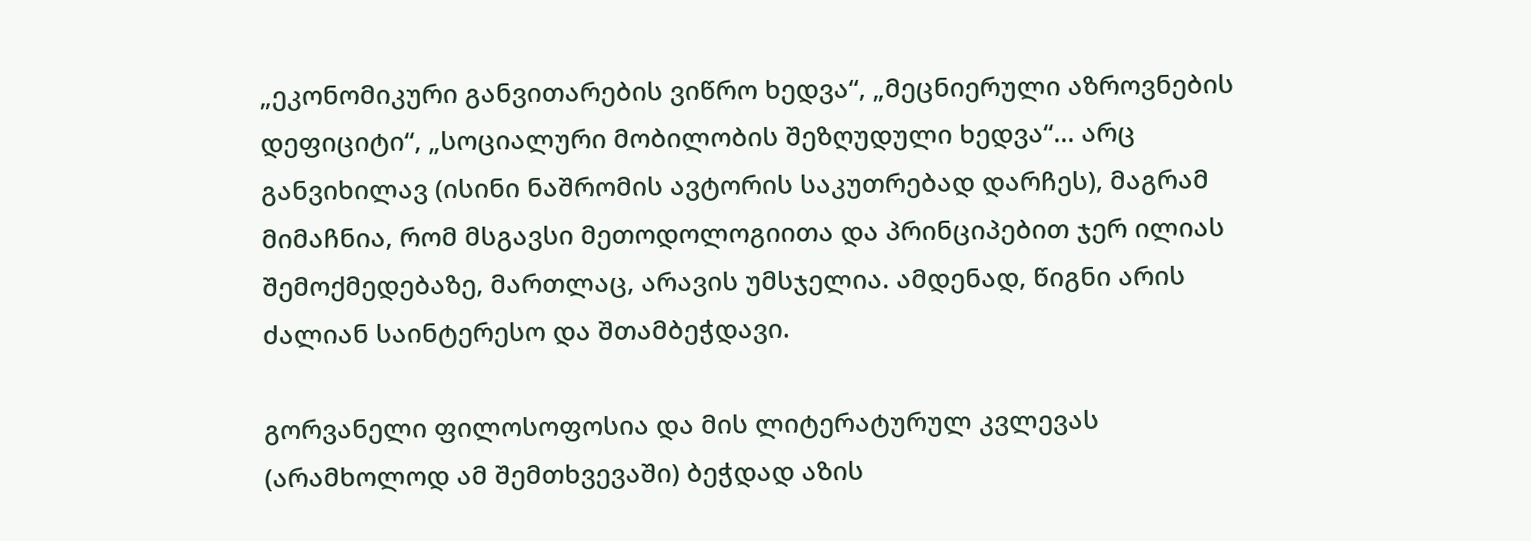„ეკონომიკური განვითარების ვიწრო ხედვა“, „მეცნიერული აზროვნების დეფიციტი“, „სოციალური მობილობის შეზღუდული ხედვა“... არც განვიხილავ (ისინი ნაშრომის ავტორის საკუთრებად დარჩეს), მაგრამ მიმაჩნია, რომ მსგავსი მეთოდოლოგიითა და პრინციპებით ჯერ ილიას შემოქმედებაზე, მართლაც, არავის უმსჯელია. ამდენად, წიგნი არის ძალიან საინტერესო და შთამბეჭდავი.

გორვანელი ფილოსოფოსია და მის ლიტერატურულ კვლევას (არამხოლოდ ამ შემთხვევაში) ბეჭდად აზის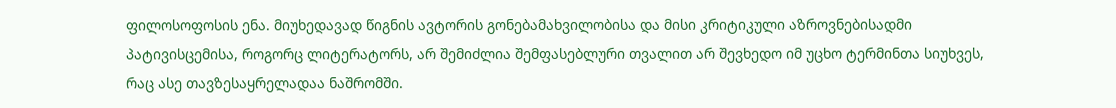ფილოსოფოსის ენა. მიუხედავად წიგნის ავტორის გონებამახვილობისა და მისი კრიტიკული აზროვნებისადმი პატივისცემისა, როგორც ლიტერატორს, არ შემიძლია შემფასებლური თვალით არ შევხედო იმ უცხო ტერმინთა სიუხვეს, რაც ასე თავზესაყრელადაა ნაშრომში.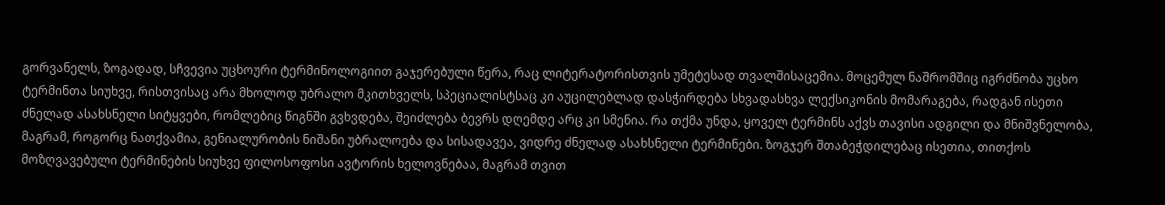გორვანელს, ზოგადად, სჩვევია უცხოური ტერმინოლოგიით გაჯერებული წერა, რაც ლიტერატორისთვის უმეტესად თვალშისაცემია. მოცემულ ნაშრომშიც იგრძნობა უცხო ტერმინთა სიუხვე, რისთვისაც არა მხოლოდ უბრალო მკითხველს, სპეციალისტსაც კი აუცილებლად დასჭირდება სხვადასხვა ლექსიკონის მომარაგება, რადგან ისეთი ძნელად ასახსნელი სიტყვები, რომლებიც წიგნში გვხვდება, შეიძლება ბევრს დღემდე არც კი სმენია. რა თქმა უნდა, ყოველ ტერმინს აქვს თავისი ადგილი და მნიშვნელობა, მაგრამ, როგორც ნათქვამია, გენიალურობის ნიშანი უბრალოება და სისადავეა, ვიდრე ძნელად ასახსნელი ტერმინები. ზოგჯერ შთაბეჭდილებაც ისეთია, თითქოს მოზღვავებული ტერმინების სიუხვე ფილოსოფოსი ავტორის ხელოვნებაა, მაგრამ თვით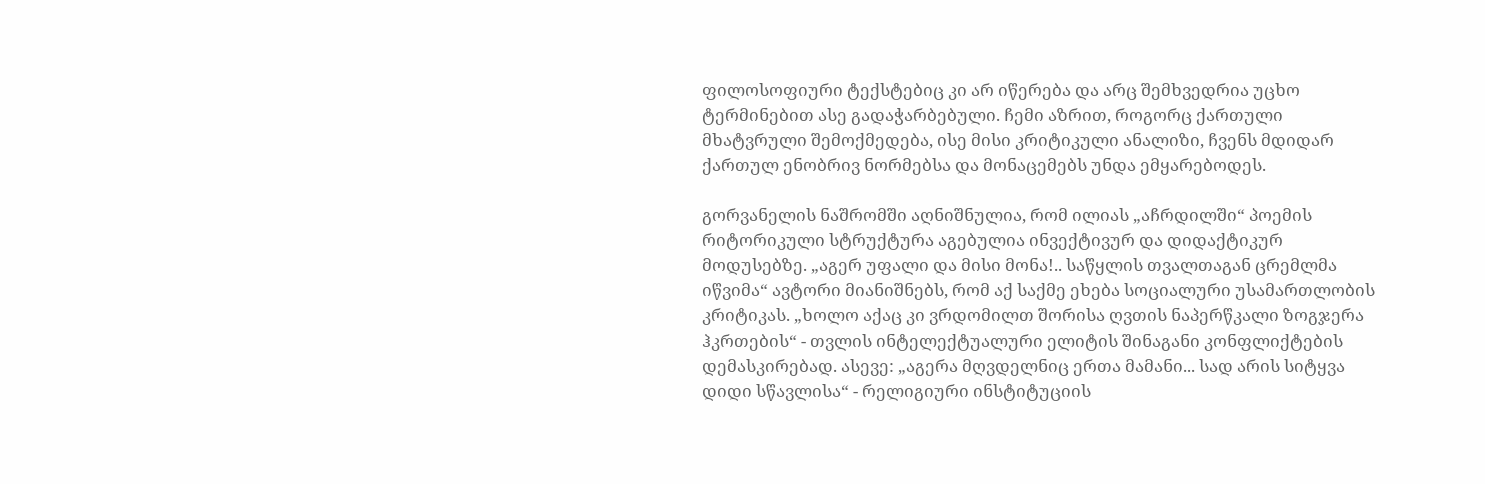ფილოსოფიური ტექსტებიც კი არ იწერება და არც შემხვედრია უცხო ტერმინებით ასე გადაჭარბებული. ჩემი აზრით, როგორც ქართული მხატვრული შემოქმედება, ისე მისი კრიტიკული ანალიზი, ჩვენს მდიდარ ქართულ ენობრივ ნორმებსა და მონაცემებს უნდა ემყარებოდეს.

გორვანელის ნაშრომში აღნიშნულია, რომ ილიას „აჩრდილში“ პოემის რიტორიკული სტრუქტურა აგებულია ინვექტივურ და დიდაქტიკურ მოდუსებზე. „აგერ უფალი და მისი მონა!.. საწყლის თვალთაგან ცრემლმა იწვიმა“ ავტორი მიანიშნებს, რომ აქ საქმე ეხება სოციალური უსამართლობის კრიტიკას. „ხოლო აქაც კი ვრდომილთ შორისა ღვთის ნაპერწკალი ზოგჯერა ჰკრთების“ - თვლის ინტელექტუალური ელიტის შინაგანი კონფლიქტების დემასკირებად. ასევე: „აგერა მღვდელნიც ერთა მამანი... სად არის სიტყვა დიდი სწავლისა“ - რელიგიური ინსტიტუციის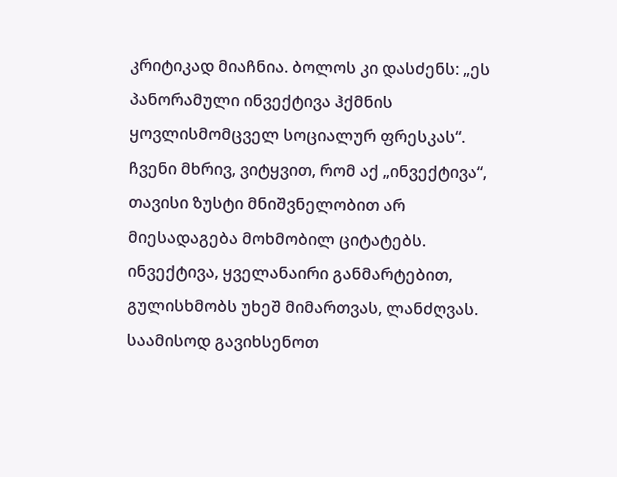კრიტიკად მიაჩნია. ბოლოს კი დასძენს: „ეს პანორამული ინვექტივა ჰქმნის ყოვლისმომცველ სოციალურ ფრესკას“. ჩვენი მხრივ, ვიტყვით, რომ აქ „ინვექტივა“, თავისი ზუსტი მნიშვნელობით არ მიესადაგება მოხმობილ ციტატებს. ინვექტივა, ყველანაირი განმარტებით, გულისხმობს უხეშ მიმართვას, ლანძღვას. საამისოდ გავიხსენოთ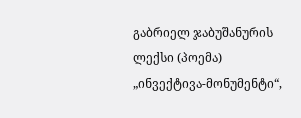გაბრიელ ჯაბუშანურის ლექსი (პოემა) „ინვექტივა-მონუმენტი“,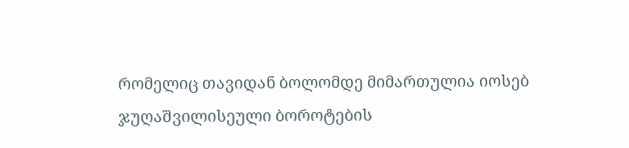რომელიც თავიდან ბოლომდე მიმართულია იოსებ ჯუღაშვილისეული ბოროტების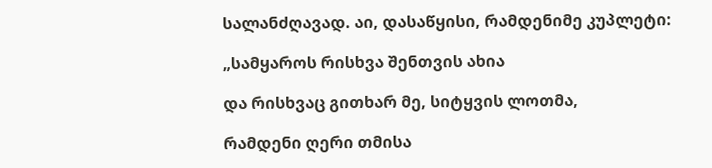სალანძღავად. აი, დასაწყისი, რამდენიმე კუპლეტი:

„სამყაროს რისხვა შენთვის ახია

და რისხვაც გითხარ მე, სიტყვის ლოთმა,

რამდენი ღერი თმისა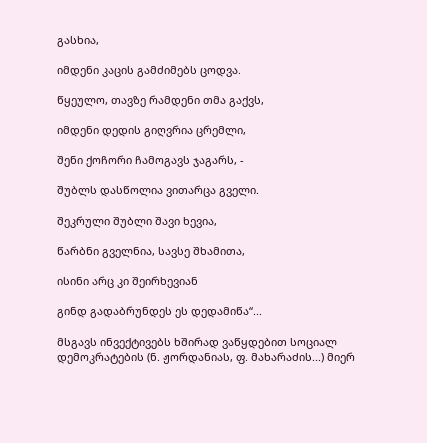გასხია,

იმდენი კაცის გამძიმებს ცოდვა.

წყეულო, თავზე რამდენი თმა გაქვს,

იმდენი დედის გიღვრია ცრემლი,

შენი ქოჩორი ჩამოგავს ჯაგარს, -

შუბლს დასწოლია ვითარცა გველი.

შეკრული შუბლი შავი ხევია,

წარბნი გველნია, სავსე შხამითა,

ისინი არც კი შეირხევიან

გინდ გადაბრუნდეს ეს დედამიწა“...

მსგავს ინვექტივებს ხშირად ვაწყდებით სოციალ დემოკრატების (ნ. ჟორდანიას, ფ. მახარაძის...) მიერ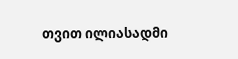თვით ილიასადმი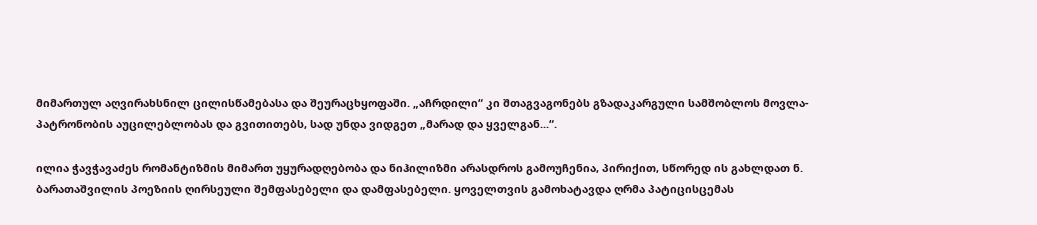მიმართულ აღვირახსნილ ცილისწამებასა და შეურაცხყოფაში. „აჩრდილი“ კი შთაგვაგონებს გზადაკარგული სამშობლოს მოვლა-პატრონობის აუცილებლობას და გვითითებს, სად უნდა ვიდგეთ „მარად და ყველგან...“.

ილია ჭავჭავაძეს რომანტიზმის მიმართ უყურადღებობა და ნიჰილიზმი არასდროს გამოუჩენია, პირიქით, სწორედ ის გახლდათ ნ. ბარათაშვილის პოეზიის ღირსეული შემფასებელი და დამფასებელი. ყოველთვის გამოხატავდა ღრმა პატიცისცემას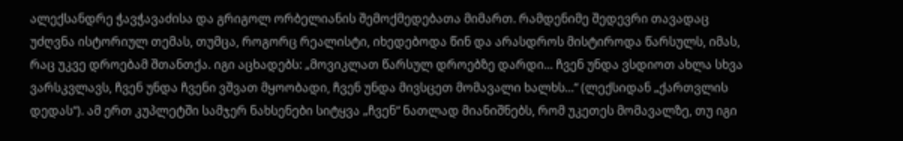ალექსანდრე ჭავჭავაძისა და გრიგოლ ორბელიანის შემოქმედებათა მიმართ. რამდენიმე შედევრი თავადაც უძღვნა ისტორიულ თემას, თუმცა, როგორც რეალისტი, იხედებოდა წინ და არასდროს მისტიროდა წარსულს, იმას, რაც უკვე დროებამ შთანთქა. იგი აცხადებს: „მოვიკლათ წარსულ დროებზე დარდი... ჩვენ უნდა ვსდიოთ ახლა სხვა ვარსკვლავს, ჩვენ უნდა ჩვენი ვშვათ მყოობადი, ჩვენ უნდა მივსცეთ მომავალი ხალხს...“ (ლექსიდან „ქართვლის დედას“). ამ ერთ კუპლეტში სამჯერ ნახსენები სიტყვა „ჩვენ“ ნათლად მიანიშნებს, რომ უკეთეს მომავალზე, თუ იგი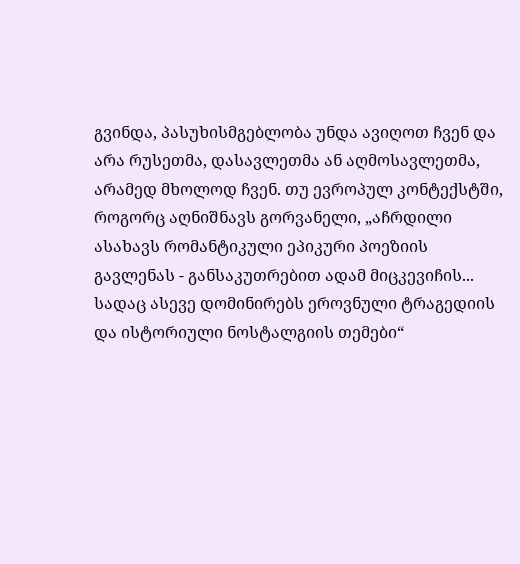გვინდა, პასუხისმგებლობა უნდა ავიღოთ ჩვენ და არა რუსეთმა, დასავლეთმა ან აღმოსავლეთმა, არამედ მხოლოდ ჩვენ. თუ ევროპულ კონტექსტში, როგორც აღნიშნავს გორვანელი, „აჩრდილი ასახავს რომანტიკული ეპიკური პოეზიის გავლენას - განსაკუთრებით ადამ მიცკევიჩის... სადაც ასევე დომინირებს ეროვნული ტრაგედიის და ისტორიული ნოსტალგიის თემები“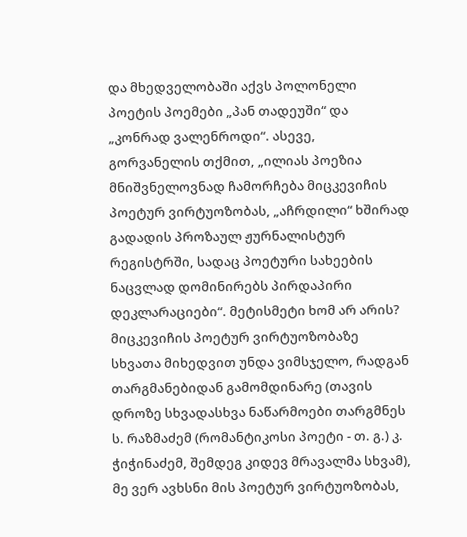და მხედველობაში აქვს პოლონელი პოეტის პოემები „პან თადეუში“ და „კონრად ვალენროდი“. ასევე, გორვანელის თქმით, „ილიას პოეზია მნიშვნელოვნად ჩამორჩება მიცკევიჩის პოეტურ ვირტუოზობას, „აჩრდილი“ ხშირად გადადის პროზაულ ჟურნალისტურ რეგისტრში, სადაც პოეტური სახეების ნაცვლად დომინირებს პირდაპირი დეკლარაციები“. მეტისმეტი ხომ არ არის? მიცკევიჩის პოეტურ ვირტუოზობაზე სხვათა მიხედვით უნდა ვიმსჯელო, რადგან თარგმანებიდან გამომდინარე (თავის დროზე სხვადასხვა ნაწარმოები თარგმნეს ს. რაზმაძემ (რომანტიკოსი პოეტი - თ. გ.) კ. ჭიჭინაძემ, შემდეგ კიდევ მრავალმა სხვამ), მე ვერ ავხსნი მის პოეტურ ვირტუოზობას,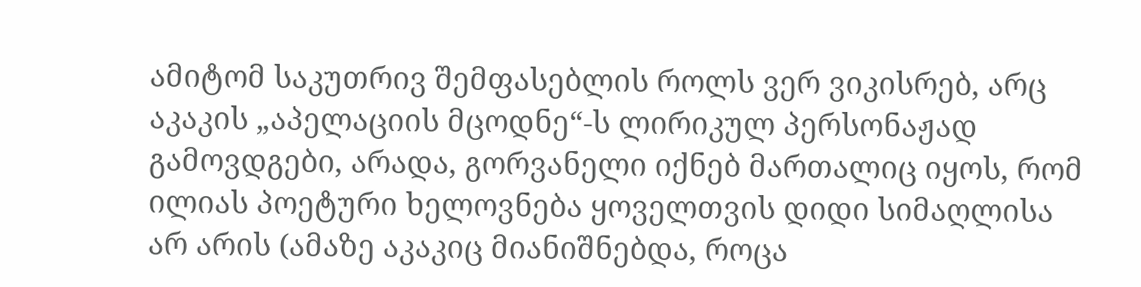ამიტომ საკუთრივ შემფასებლის როლს ვერ ვიკისრებ, არც აკაკის „აპელაციის მცოდნე“-ს ლირიკულ პერსონაჟად გამოვდგები, არადა, გორვანელი იქნებ მართალიც იყოს, რომ ილიას პოეტური ხელოვნება ყოველთვის დიდი სიმაღლისა არ არის (ამაზე აკაკიც მიანიშნებდა, როცა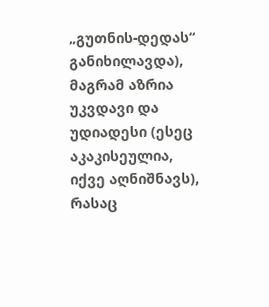„გუთნის-დედას“ განიხილავდა), მაგრამ აზრია უკვდავი და უდიადესი (ესეც აკაკისეულია, იქვე აღნიშნავს), რასაც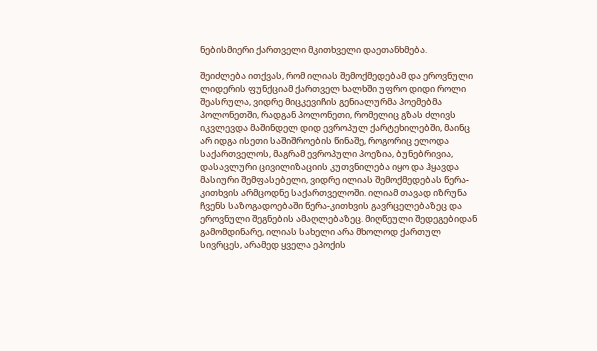ნებისმიერი ქართველი მკითხველი დაეთანხმება.

შეიძლება ითქვას, რომ ილიას შემოქმედებამ და ეროვნული ლიდერის ფუნქციამ ქართველ ხალხში უფრო დიდი როლი შეასრულა, ვიდრე მიცკევიჩის გენიალურმა პოემებმა პოლონეთში, რადგან პოლონეთი, რომელიც გზას ძლივს იკვლევდა მაშინდელ დიდ ევროპულ ქარტეხილებში, მაინც არ იდგა ისეთი საშიშროების წინაშე, როგორიც ელოდა საქართველოს, მაგრამ ევროპული პოეზია, ბუნებრივია, დასავლური ცივილიზაციის კუთვნილება იყო და ჰყავდა მასიური შემფასებელი, ვიდრე ილიას შემოქმედებას წერა-კითხვის არმცოდნე საქართველოში. ილიამ თავად იზრუნა ჩვენს საზოგადოებაში წერა-კითხვის გავრცელებაზეც და ეროვნული შეგნების ამაღლებაზეც. მიღწეული შედეგებიდან გამომდინარე, ილიას სახელი არა მხოლოდ ქართულ სივრცეს, არამედ ყველა ეპოქის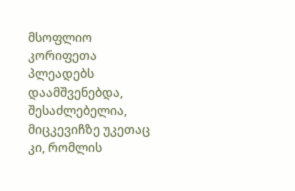მსოფლიო კორიფეთა პლეადებს დაამშვენებდა, შესაძლებელია, მიცკევიჩზე უკეთაც კი, რომლის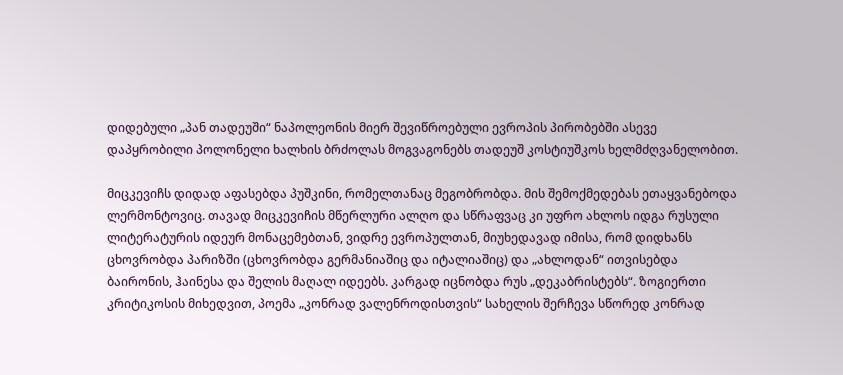დიდებული „პან თადეუში“ ნაპოლეონის მიერ შევიწროებული ევროპის პირობებში ასევე დაპყრობილი პოლონელი ხალხის ბრძოლას მოგვაგონებს თადეუშ კოსტიუშკოს ხელმძღვანელობით.

მიცკევიჩს დიდად აფასებდა პუშკინი, რომელთანაც მეგობრობდა. მის შემოქმედებას ეთაყვანებოდა ლერმონტოვიც. თავად მიცკევიჩის მწერლური ალღო და სწრაფვაც კი უფრო ახლოს იდგა რუსული ლიტერატურის იდეურ მონაცემებთან, ვიდრე ევროპულთან, მიუხედავად იმისა, რომ დიდხანს ცხოვრობდა პარიზში (ცხოვრობდა გერმანიაშიც და იტალიაშიც) და „ახლოდან“ ითვისებდა ბაირონის, ჰაინესა და შელის მაღალ იდეებს. კარგად იცნობდა რუს „დეკაბრისტებს“. ზოგიერთი კრიტიკოსის მიხედვით, პოემა „კონრად ვალენროდისთვის“ სახელის შერჩევა სწორედ კონრად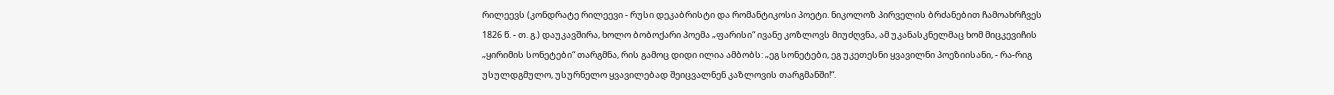რილეევს (კონდრატე რილეევი - რუსი დეკაბრისტი და რომანტიკოსი პოეტი. ნიკოლოზ პირველის ბრძანებით ჩამოახრჩვეს 1826 წ. - თ. გ.) დაუკავშირა, ხოლო ბობოქარი პოემა „ფარისი“ ივანე კოზლოვს მიუძღვნა, ამ უკანასკნელმაც ხომ მიცკევიჩის „ყირიმის სონეტები“ თარგმნა, რის გამოც დიდი ილია ამბობს: „ეგ სონეტები, ეგ უკეთესნი ყვავილნი პოეზიისანი, - რა-რიგ უსულდგმულო, უსურნელო ყვავილებად შეიცვალნენ კაზლოვის თარგმანში!“.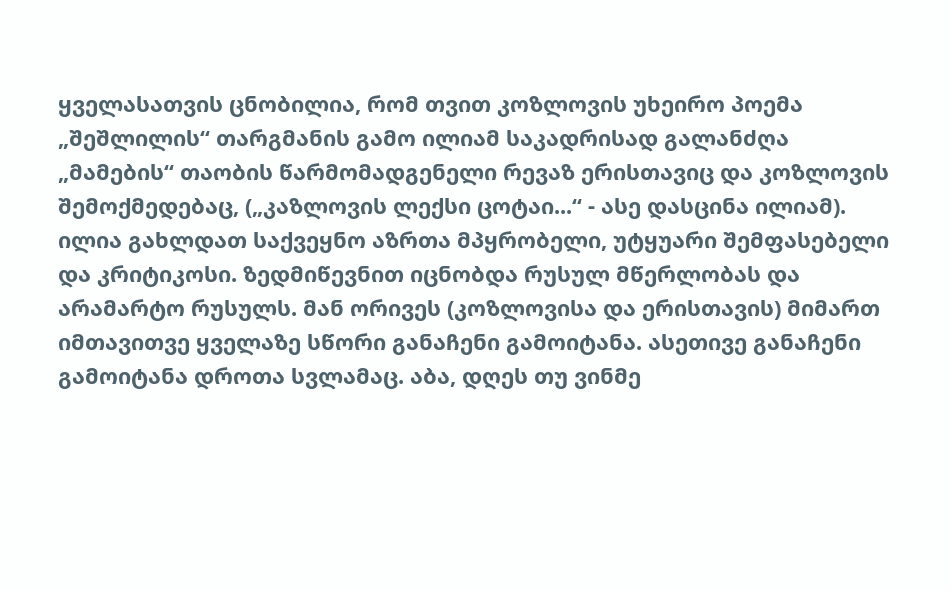ყველასათვის ცნობილია, რომ თვით კოზლოვის უხეირო პოემა „შეშლილის“ თარგმანის გამო ილიამ საკადრისად გალანძღა „მამების“ თაობის წარმომადგენელი რევაზ ერისთავიც და კოზლოვის შემოქმედებაც, („კაზლოვის ლექსი ცოტაი...“ - ასე დასცინა ილიამ). ილია გახლდათ საქვეყნო აზრთა მპყრობელი, უტყუარი შემფასებელი და კრიტიკოსი. ზედმიწევნით იცნობდა რუსულ მწერლობას და არამარტო რუსულს. მან ორივეს (კოზლოვისა და ერისთავის) მიმართ იმთავითვე ყველაზე სწორი განაჩენი გამოიტანა. ასეთივე განაჩენი გამოიტანა დროთა სვლამაც. აბა, დღეს თუ ვინმე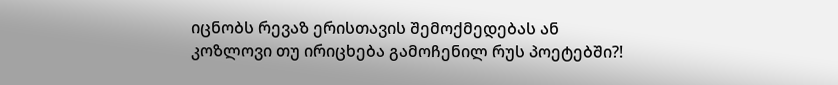იცნობს რევაზ ერისთავის შემოქმედებას ან კოზლოვი თუ ირიცხება გამოჩენილ რუს პოეტებში?!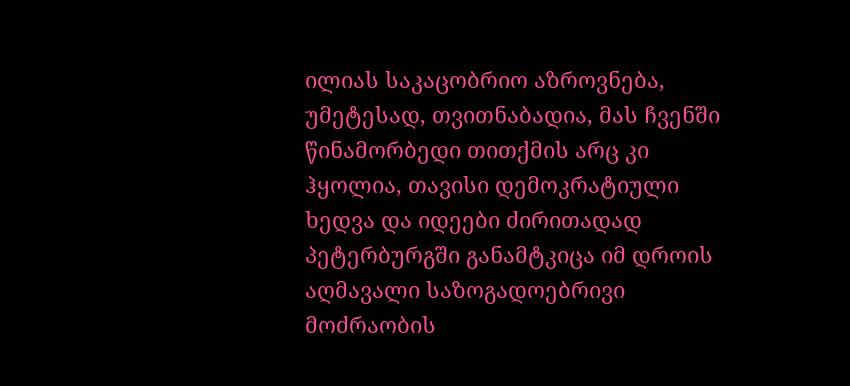ილიას საკაცობრიო აზროვნება, უმეტესად, თვითნაბადია, მას ჩვენში წინამორბედი თითქმის არც კი ჰყოლია, თავისი დემოკრატიული ხედვა და იდეები ძირითადად პეტერბურგში განამტკიცა იმ დროის აღმავალი საზოგადოებრივი მოძრაობის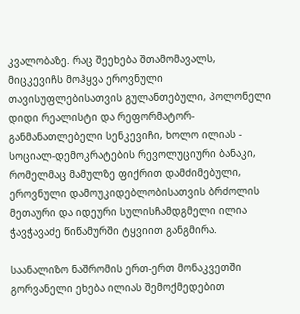კვალობაზე. რაც შეეხება შთამომავალს, მიცკევიჩს მოჰყვა ეროვნული თავისუფლებისათვის გულანთებული, პოლონელი დიდი რეალისტი და რეფორმატორ-განმანათლებელი სენკევიჩი, ხოლო ილიას - სოციალ-დემოკრატების რევოლუციური ბანაკი, რომელმაც მამულზე ფიქრით დამძიმებული, ეროვნული დამოუკიდებლობისათვის ბრძოლის მეთაური და იდეური სულისჩამდგმელი ილია ჭავჭავაძე წიწამურში ტყვიით განგმირა.

საანალიზო ნაშრომის ერთ-ერთ მონაკვეთში გორვანელი ეხება ილიას შემოქმედებით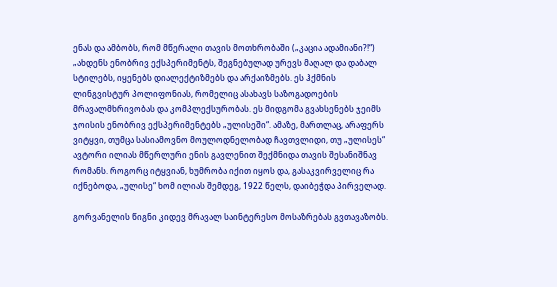ენას და ამბობს, რომ მწერალი თავის მოთხრობაში („კაცია ადამიანი?!“) „ახდენს ენობრივ ექსპერიმენტს, შეგნებულად ურევს მაღალ და დაბალ სტილებს, იყენებს დიალექტიზმებს და არქაიზმებს. ეს ჰქმნის ლინგვისტურ პოლიფონიას, რომელიც ასახავს საზოგადოების მრავალმხრივობას და კომპლექსურობას. ეს მიდგომა გვახსენებს ჯეიმს ჯოისის ენობრივ ექსპერიმენტებს „ულისეში“. ამაზე, მართლაც, არაფერს ვიტყვი, თუმცა სასიამოვნო მოულოდნელობად ჩავთვლიდი, თუ „ულისეს“ ავტორი ილიას მწერლური ენის გავლენით შექმნიდა თავის შესანიშნავ რომანს. როგორც იტყვიან, ხუმრობა იქით იყოს და, გასაკვირველიც რა იქნებოდა, „ულისე“ ხომ ილიას შემდეგ, 1922 წელს, დაიბეჭდა პირველად.

გორვანელის წიგნი კიდევ მრავალ საინტერესო მოსაზრებას გვთავაზობს.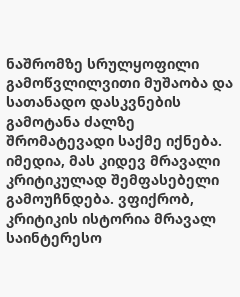ნაშრომზე სრულყოფილი გამოწვლილვითი მუშაობა და სათანადო დასკვნების გამოტანა ძალზე შრომატევადი საქმე იქნება. იმედია, მას კიდევ მრავალი კრიტიკულად შემფასებელი გამოუჩნდება. ვფიქრობ, კრიტიკის ისტორია მრავალ საინტერესო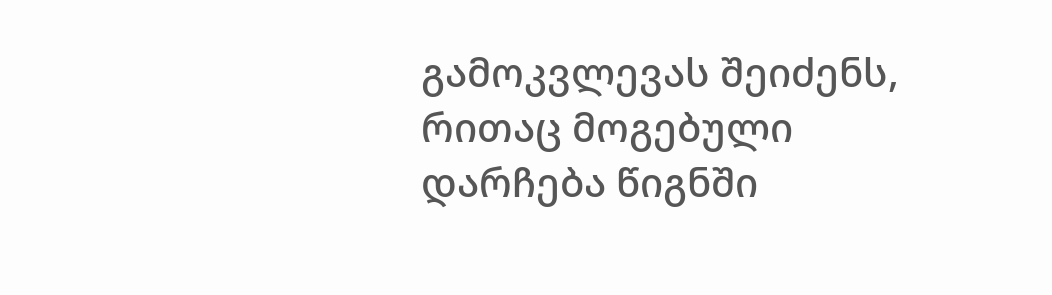გამოკვლევას შეიძენს, რითაც მოგებული დარჩება წიგნში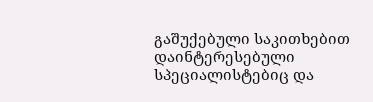გაშუქებული საკითხებით დაინტერესებული სპეციალისტებიც და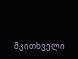მკითხველი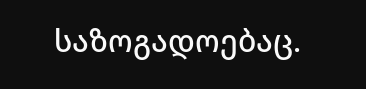საზოგადოებაც.